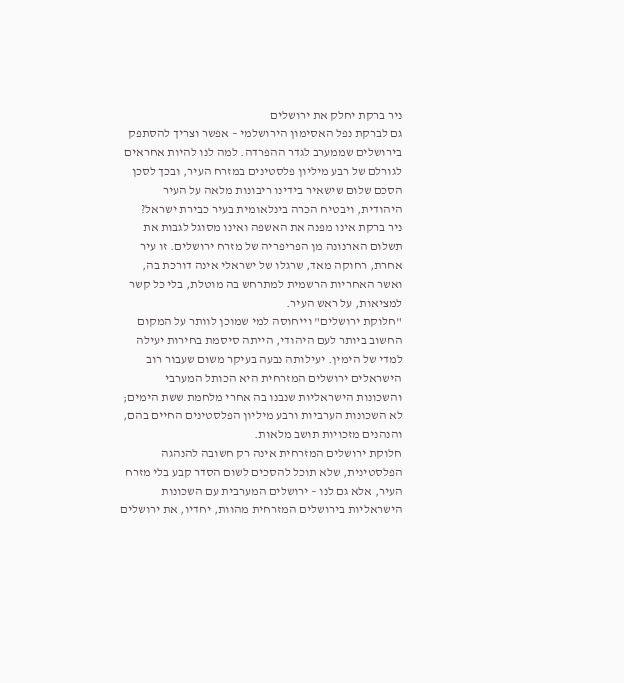ניר ברקת יחלק את ירושלים
גם לברקת נפל האסימון הירושלמי – אפשר וצריך להסתפק בירושלים שממערב לגדר ההפרדה. למה לנו להיות אחראים לגורלם של רבע מיליון פלסטינים במזרח העיר, ובכך לסכן הסכם שלום שישאיר בידינו ריבונות מלאה על העיר היהודית, ויבטיח הכרה בינלאומית בעיר כבירת ישראל?
ניר ברקת אינו מפנה את האשפה ואינו מסוגל לגבות את תשלום הארנונה מן הפריפריה של מזרח ירושלים. זו עיר אחרת, רחוקה מאד, שרגלו של ישראלי אינה דורכת בה, ואשר האחריות הרשמית למתרחש בה מוטלת, בלי כל קשר למציאות, על ראש העיר.
"חלוקת ירושלים" וייחוסה למי שמוכן לוותר על המקום החשוב ביותר לעם היהודי, הייתה סיסמת בחירות יעילה למדי של הימין. יעילותה נבעה בעיקר משום שעבור רוב הישראלים ירושלים המזרחית היא הכותל המערבי והשכונות הישראליות שנבנו בה אחרי מלחמת ששת הימים; לא השכונות הערביות ורבע מיליון הפלסטינים החיים בהם, והנהנים מזכויות תושב מלאות.
חלוקת ירושלים המזרחית אינה רק חשובה להנהגה הפלסטינית, שלא תוכל להסכים לשום הסדר קבע בלי מזרח העיר, אלא גם לנו – ירושלים המערבית עם השכונות הישראליות בירושלים המזרחית מהוות, יחדיו, את ירושלים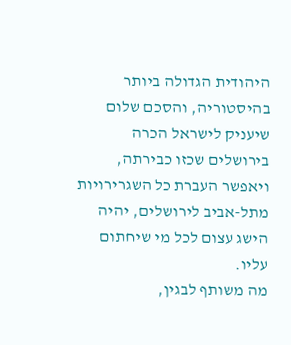היהודית הגדולה ביותר בהיסטוריה, והסכם שלום שיעניק לישראל הכרה בירושלים שכזו כבירתה, ויאפשר העברת כל השגרירויות מתל-אביב לירושלים, יהיה הישג עצום לכל מי שיחתום עליו.
מה משותף לבגין,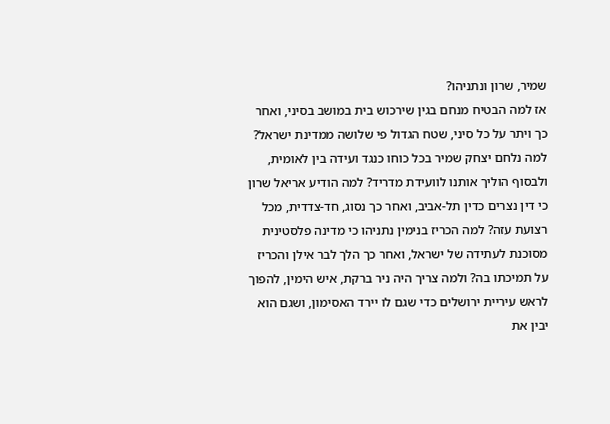שמיר, שרון ונתניהו?
אז למה הבטיח מנחם בגין שירכוש בית במושב בסיני, ואחר כך ויתר על כל סיני, שטח הגדול פי שלושה ממדינת ישראל? למה נלחם יצחק שמיר בכל כוחו כנגד ועידה בין לאומית, ולבסוף הוליך אותנו לוועידת מדריד? למה הודיע אריאל שרון כי דין נצרים כדין תל-אביב, ואחר כך נסוג, חד-צדדית, מכל רצועת עזה? למה הכריז בנימין נתניהו כי מדינה פלסטינית מסוכנת לעתידה של ישראל, ואחר כך הלך לבר אילן והכריז על תמיכתו בה? ולמה צריך היה ניר ברקת, איש הימין, להפוך לראש עיריית ירושלים כדי שגם לו יירד האסימון, ושגם הוא יבין את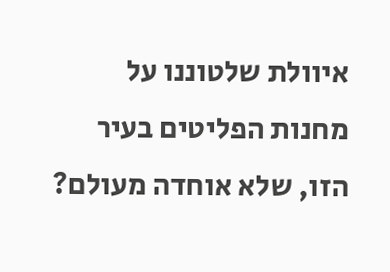איוולת שלטוננו על מחנות הפליטים בעיר הזו, שלא אוחדה מעולם?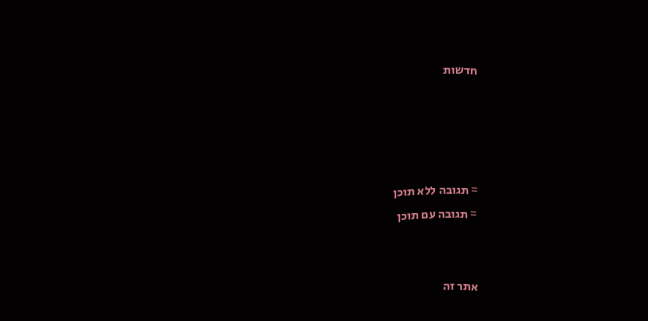חדשות




= תגובה ללא תוכן
= תגובה עם תוכן


אתר זה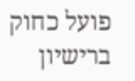פועל כחוק ברישיון